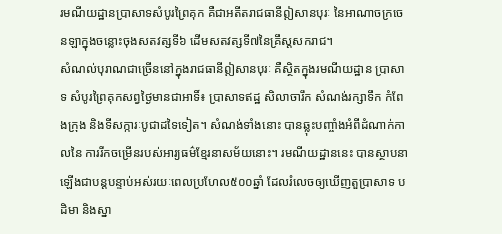រមណីយដ្ឋានប្រាសាទសំបូរព្រៃគុក គឺជាអតីតរាជធានីឦសានបុរៈ នៃអាណាចក្រចេនឡាក្នុងចន្លោះចុងសតវត្សទី៦ ដើមសតវត្សទី៧នៃគ្រឹស្តសករាជ។
សំណល់បុរាណជាច្រើននៅក្នុងរាជធានីឦសានបុរៈ គឺស្ថិតក្នុងរមណីយដ្ឋាន ប្រាសាទ សំបូរព្រៃគុកសព្វថ្ងៃមានជាអាទិ៍៖ ប្រាសាទឥដ្ឋ សិលាចារឹក សំណង់រក្សាទឹក កំពែងក្រុង និងទីសក្ការៈបូជាដទៃទៀត។ សំណង់ទាំងនោះ បានឆ្លុះបញ្ចាំងអំពីដំណាក់កាលនៃ ការរីកចម្រើនរបស់អារ្យធម៌ខ្មែរនាសម័យនោះ។ រមណីយដ្ឋាននេះ បានស្ថាបនាឡើងជាបន្តបន្ទាប់អស់រយៈពេលប្រហែល៥០០ឆ្នាំ ដែលរំលេចឲ្យឃើញតួប្រាសាទ បដិមា និងស្នា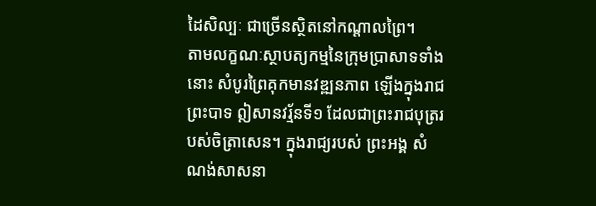ដៃសិល្បៈ ជាច្រើនស្ថិតនៅកណ្តាលព្រៃ។
តាមលក្ខណៈស្ថាបត្យកម្មនៃក្រុមប្រាសាទទាំងនោះ សំបូរព្រៃគុកមានវឌ្ឍនភាព ឡើងក្នុងរាជព្រះបាទ ឦសានវរ្ម័នទី១ ដែលជាព្រះរាជបុត្ររបស់ចិត្រាសេន។ ក្នុងរាជ្យរបស់ ព្រះអង្គ សំណង់សាសនា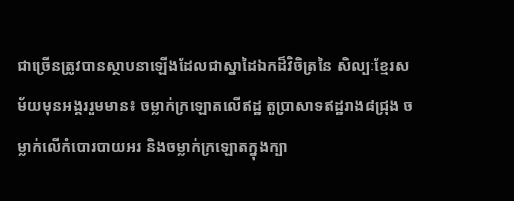ជាច្រើនត្រូវបានស្ថាបនាឡើងដែលជាស្នាដៃឯកដ៏វិចិត្រនៃ សិល្បៈខ្មែរសម័យមុនអង្គររួមមាន៖ ចម្លាក់ក្រឡោតលើឥដ្ឋ តួប្រាសាទឥដ្ឋរាង៨ជ្រុង ចម្លាក់លើកំបោរបាយអរ និងចម្លាក់ក្រឡោតក្នុងក្បា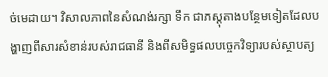ច់មេដាយ។ វិសាលភាពនៃសំណង់រក្សា ទឹក ជាភស្តុតាងបន្ថែមទៀតដែលបង្ហាញពីសារសំខាន់របស់រាជធានី និងពីសមិទ្ធផលបច្ចេកវិទ្យារបស់ស្ថាបត្យ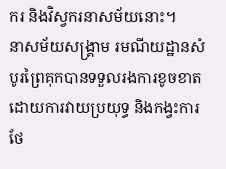ករ និងវិស្វករនាសម័យនោះ។
នាសម័យសង្គ្រាម រមណីយដ្ឋានសំបូរព្រៃគុកបានទទួលរងការខូចខាតដោយការវាយប្រយុទ្ធ និងកង្វះការថែ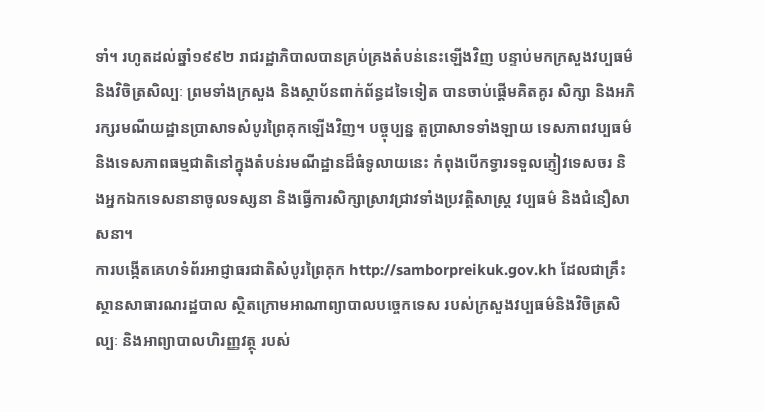ទាំ។ រហូតដល់ឆ្នាំ១៩៩២ រាជរដ្ឋាភិបាលបានគ្រប់គ្រងតំបន់នេះឡើងវិញ បន្ទាប់មកក្រសួងវប្បធម៌ និងវិចិត្រសិល្បៈ ព្រមទាំងក្រសួង និងស្ថាប័នពាក់ព័ន្ធដទៃទៀត បានចាប់ផ្តើមគិតគូរ សិក្សា និងអភិរក្សរមណីយដ្ឋានប្រាសាទសំបូរព្រៃគុកឡើងវិញ។ បច្ចុប្បន្ន តួប្រាសាទទាំងឡាយ ទេសភាពវប្បធម៌ និងទេសភាពធម្មជាតិនៅក្នុងតំបន់រមណីដ្ឋានដ៏ធំទូលាយនេះ កំពុងបើកទ្វារទទួលភ្ញៀវទេសចរ និងអ្នកឯកទេសនានាចូលទស្សនា និងធ្វើការសិក្សាស្រាវជ្រាវទាំងប្រវត្តិសាស្រ្ត វប្បធម៌ និងជំនឿសាសនា។
ការបង្កើតគេហទំព័រអាជ្ញាធរជាតិសំបូរព្រៃគុក http://samborpreikuk.gov.kh ដែលជាគ្រឹះស្ថានសាធារណរដ្ឋបាល ស្ថិតក្រោមអាណាព្យាបាលបច្ចេកទេស របស់ក្រសួងវប្បធម៌និងវិចិត្រសិល្បៈ និងអាព្យាបាលហិរញ្ញវត្ថុ របស់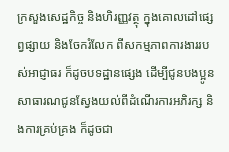ក្រសួងសេដ្ឋកិច្ច និងហិរញ្ញវត្ថុ ក្នុងគោលដៅផ្សេព្វផ្សាយ និងចែករំលែក ពីសកម្មភាពការងាររបស់អាជ្ញាធរ ក៏ដូចបទដ្ឋានផ្សេង ដើម្បីជូនបងប្អូន សាធារណជូនស្វែងយល់ពីដំណើរការអភិរក្ស និងការគ្រប់គ្រង ក៏ដូចជា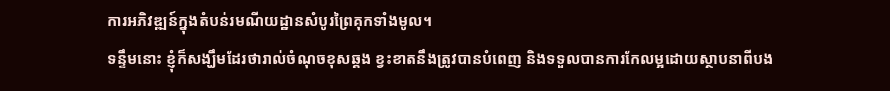ការអភិវឌ្ឍន៍ក្នុងតំបន់រមណីយដ្ឋានសំបូរព្រៃគុកទាំងមូល។
ទន្ទឹមនោះ ខ្ញុំក៏សង្ឃឹមដែរថារាល់ចំណុចខុសឆ្គង ខ្វះខាតនឹងត្រូវបានបំពេញ និងទទួលបានការកែលម្អដោយស្ថាបនាពីបង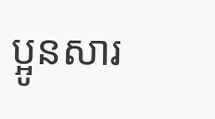ប្អូនសារ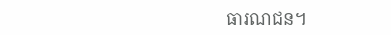ធារណជន។